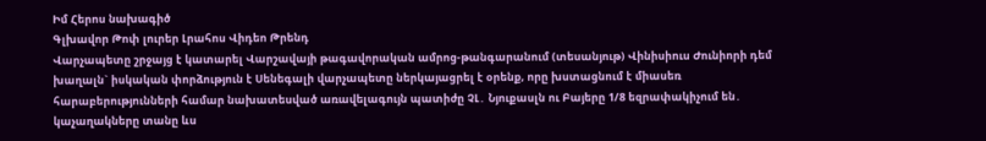Իմ Հերոս նախագիծ
Գլխավոր Թոփ լուրեր Լրահոս Վիդեո Թրենդ
Վարչապետը շրջայց է կատարել Վարշավայի թագավորական ամրոց-թանգարանում (տեսանյութ) Վինիսիուս Ժունիորի դեմ խաղալն` իսկական փորձություն է Սենեգալի վարչապետը ներկայացրել է օրենք, որը խստացնում է միասեռ հարաբերությունների համար նախատեսված առավելագույն պատիժը ՉԼ․ Նյուքասլն ու Բայերը 1/8 եզրափակիչում են․ կաչաղակները տանը ևս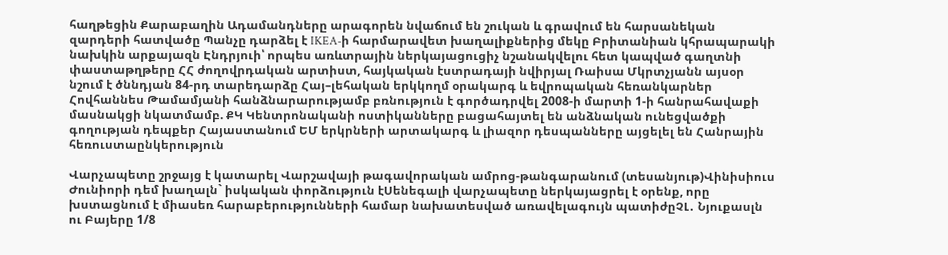հաղթեցին Քարաբաղին Ադամանդները արագորեն նվաճում են շուկան և գրավում են հարսանեկան զարդերի հատվածը Պանչը դարձել է IKEA-ի հարմարավետ խաղալիքներից մեկը Բրիտանիան կհրապարակի նախկին արքայազն Էնդրյուի՝ որպես առևտրային ներկայացուցիչ նշանակվելու հետ կապված գաղտնի փաստաթղթերը ՀՀ ժողովրդական արտիստ, հայկական էստրադայի նվիրյալ Ռաիսա Մկրտչյանն այսօր նշում է ծննդյան 84-րդ տարեդարձը Հայ–լեհական երկկողմ օրակարգ և եվրոպական հեռանկարներ Հովհաննես Թամամյանի հանձնարարությամբ բռնություն է գործադրվել 2008-ի մարտի 1-ի հանրահավաքի մասնակցի նկատմամբ. ՔԿ Կենտրոնականի ոստիկանները բացահայտել են անձնական ունեցվածքի գողության դեպքեր Հայաստանում ԵՄ երկրների արտակարգ և լիազոր դեսպանները այցելել են Հանրային հեռուստաընկերություն

Վարչապետը շրջայց է կատարել Վարշավայի թագավորական ամրոց-թանգարանում (տեսանյութ)Վինիսիուս Ժունիորի դեմ խաղալն` իսկական փորձություն էՍենեգալի վարչապետը ներկայացրել է օրենք, որը խստացնում է միասեռ հարաբերությունների համար նախատեսված առավելագույն պատիժըՉԼ․ Նյուքասլն ու Բայերը 1/8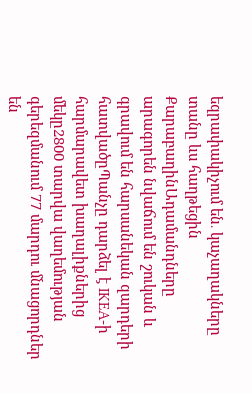եզրափակիչում են․ կաչաղակները տանը ևս հաղթեցին ՔարաբաղինԱդամանդները արագորեն նվաճում են շուկան և գրավում են հարսանեկան զարդերի հատվածըՊանչը դարձել է IKEA-ի հարմարավետ խաղալիքներից մեկը2800 տարվա վաղեմության գերեզմանում 77 մարդու մնացորդներ են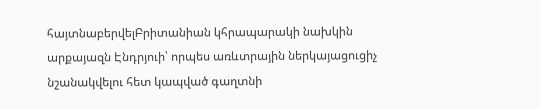հայտնաբերվելԲրիտանիան կհրապարակի նախկին արքայազն Էնդրյուի՝ որպես առևտրային ներկայացուցիչ նշանակվելու հետ կապված գաղտնի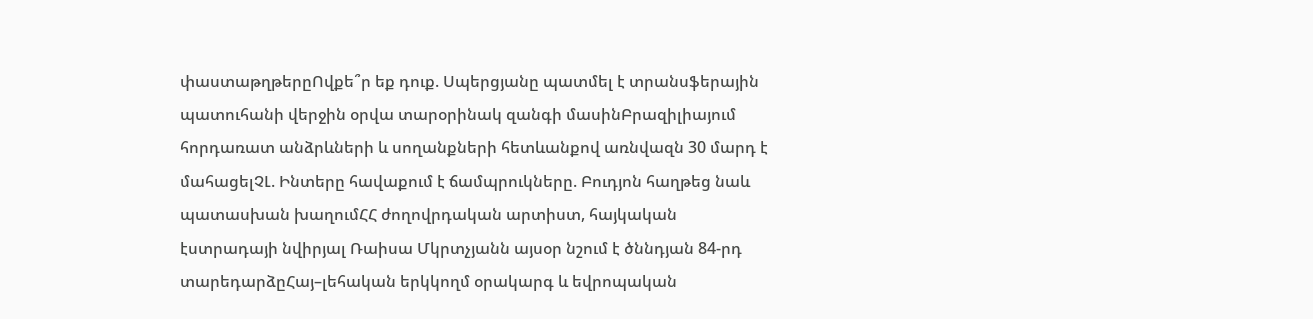փաստաթղթերըՈվքե՞ր եք դուք. Սպերցյանը պատմել է տրանսֆերային պատուհանի վերջին օրվա տարօրինակ զանգի մասինԲրազիլիայում հորդառատ անձրևների և սողանքների հետևանքով առնվազն 30 մարդ է մահացելՉԼ. Ինտերը հավաքում է ճամպրուկները. Բուդյոն հաղթեց նաև պատասխան խաղումՀՀ ժողովրդական արտիստ, հայկական էստրադայի նվիրյալ Ռաիսա Մկրտչյանն այսօր նշում է ծննդյան 84-րդ տարեդարձըՀայ–լեհական երկկողմ օրակարգ և եվրոպական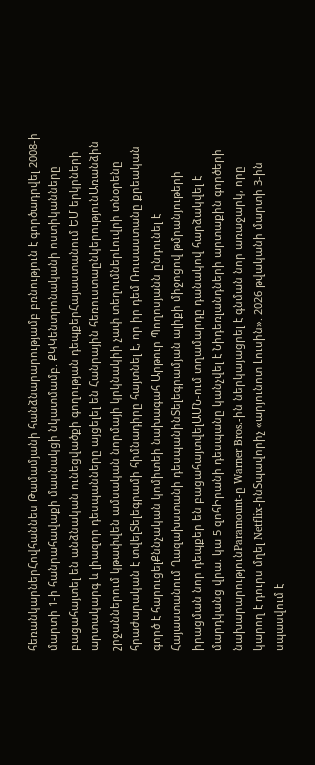հեռանկարներՀովհաննես Թամամյանի հանձնարարությամբ բռնություն է գործադրվել 2008-ի մարտի 1-ի հանրահավաքի մասնակցի նկատմամբ. ՔԿԿենտրոնականի ոստիկանները բացահայտել են անձնական ունեցվածքի գողության դեպքերՀայաստանում ԵՄ երկրների արտակարգ և լիազոր դեսպանները այցելել են Հանրային հեռուստաընկերությունԱռանձին շրջաններում կթափվեն ամսական նորմայի կրկնակիի չափ տեղումներԼուվրի տնօրենը հրաժարական է տվելՏելեգրամի հիմնադիրը հայտնել է, որ իր դեմ Ռուսաստանը քրեական գործ է հարուցելՔննչական կոմիտեի նախագահ Արթուր Պողոսյանն ընդունել է Հայաստանում Ղազախստանի դեսպանինՏելեգրամյան ալիքի միջոցով թմրանյութերի իրացման նոր դեպքեր են բացահայտվելԱՄՆ-ում տղամարդը դանակով հարձակվել է մարդկանց վրա. կա 5 զոհԻրանի դեսպանը կանչվել է Նիդեռլանդների արտաքին գործերի նախարարությունParamount-ը Warner Bros.-ին ներկայացրել է գնման նոր առաջարկ, որը կարող է դուրս մղել Netflix-ինՏպավորիչ «արյունոտ Լուսին». 2026 թվականի մարտի 3-ին սպասվում է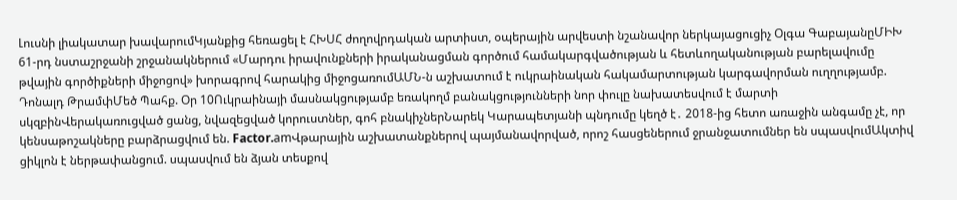Լուսնի լիակատար խավարումԿյանքից հեռացել է ՀԽՍՀ ժողովրդական արտիստ, օպերային արվեստի նշանավոր ներկայացուցիչ Օլգա ԳաբայանըՄԻԽ 61-րդ նստաշրջանի շրջանակներում «Մարդու իրավունքների իրականացման գործում համակարգվածության և հետևողականության բարելավումը թվային գործիքների միջոցով» խորագրով հարակից միջոցառումԱՄՆ-ն աշխատում է ուկրաինական հակամարտության կարգավորման ուղղությամբ. Դոնալդ ԹրամփՄեծ Պահք. Օր 10Ուկրաինայի մասնակցությամբ եռակողմ բանակցությունների նոր փուլը նախատեսվում է մարտի սկզբինՎերակառուցված ցանց, նվազեցված կորուստներ, գոհ բնակիչներՆարեկ Կարապետյանի պնդումը կեղծ է․ 2018-ից հետո առաջին անգամը չէ, որ կենսաթոշակները բարձրացվում են. Factor.amՎթարային աշխատանքներով պայմանավորված, որոշ հասցեներում ջրանջատումներ են սպասվումԱկտիվ ցիկլոն է ներթափանցում. սպասվում են ձյան տեսքով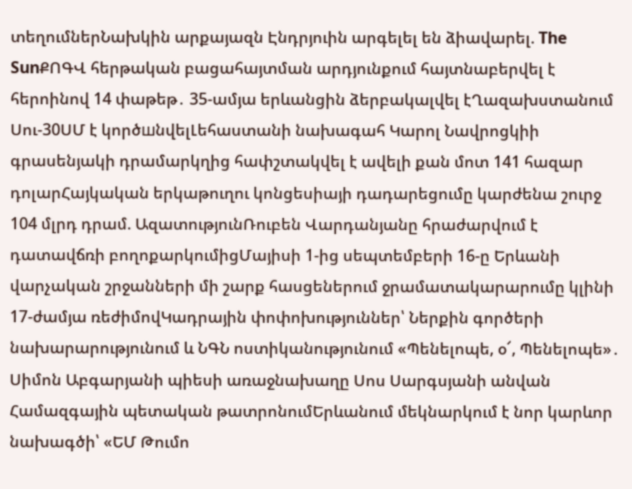տեղումներՆախկին արքայազն Էնդրյուին արգելել են ձիավարել. The SunՔՈԳՎ հերթական բացահայտման արդյունքում հայտնաբերվել է հերոինով 14 փաթեթ․ 35-ամյա երևանցին ձերբակալվել էՂազախստանում Սու-30ՍՄ է կործшնվելԼեհաստանի նախագահ Կարոլ Նավրոցկիի գրասենյակի դրամարկղից հափշտակվել է ավելի քան մոտ 141 հազար դոլարՀայկական երկաթուղու կոնցեսիայի դադարեցումը կարժենա շուրջ 104 մլրդ դրամ. ԱզատությունՌուբեն Վարդանյանը հրաժարվում է դատավճռի բողոքարկումիցՄայիսի 1-ից սեպտեմբերի 16-ը Երևանի վարչական շրջանների մի շարք հասցեներում ջրամատակարարումը կլինի 17-ժամյա ռեժիմովԿադրային փոփոխություններ՝ Ներքին գործերի նախարարությունում և ՆԳՆ ոստիկանությունում «Պենելոպե, օ՜, Պենելոպե»․ Սիմոն Աբգարյանի պիեսի առաջնախաղը Սոս Սարգսյանի անվան Համազգային պետական թատրոնումԵրևանում մեկնարկում է նոր կարևոր նախագծի՝ «ԵՄ Թումո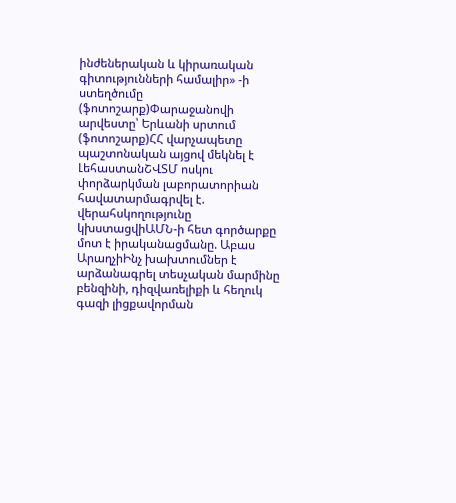ինժեներական և կիրառական գիտությունների համալիր» -ի ստեղծումը (ֆոտոշարք)Փարաջանովի արվեստը՝ Երևանի սրտում (ֆոտոշարք)ՀՀ վարչապետը պաշտոնական այցով մեկնել է ԼեհաստանՇՎՏՄ ոսկու փորձարկման լաբորատորիան հավատարմագրվել է. վերահսկողությունը կխստացվիԱՄՆ-ի հետ գործարքը մոտ է իրականացմանը. Աբաս ԱրաղչիԻնչ խախտումներ է արձանագրել տեսչական մարմինը բենզինի, դիզվառելիքի և հեղուկ գազի լիցքավորման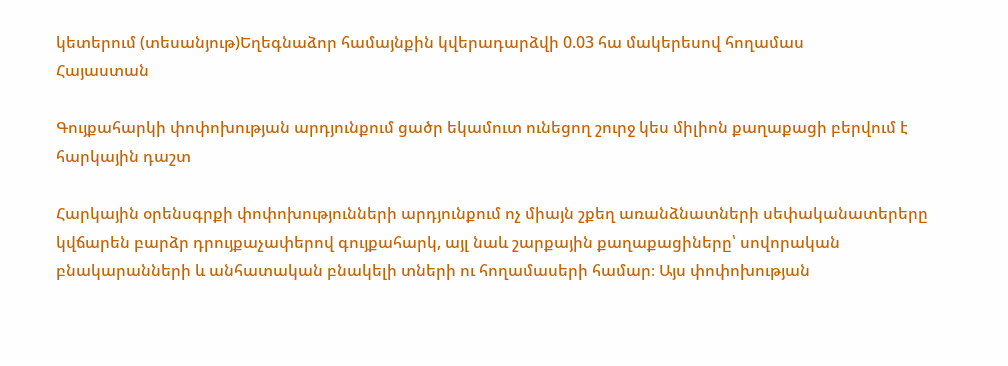կետերում (տեսանյութ)Եղեգնաձոր համայնքին կվերադարձվի 0.03 հա մակերեսով հողամաս
Հայաստան

Գույքահարկի փոփոխության արդյունքում ցածր եկամուտ ունեցող շուրջ կես միլիոն քաղաքացի բերվում է հարկային դաշտ

Հարկային օրենսգրքի փոփոխությունների արդյունքում ոչ միայն շքեղ առանձնատների սեփականատերերը կվճարեն բարձր դրույքաչափերով գույքահարկ, այլ նաև շարքային քաղաքացիները՝ սովորական բնակարանների և անհատական բնակելի տների ու հողամասերի համար։ Այս փոփոխության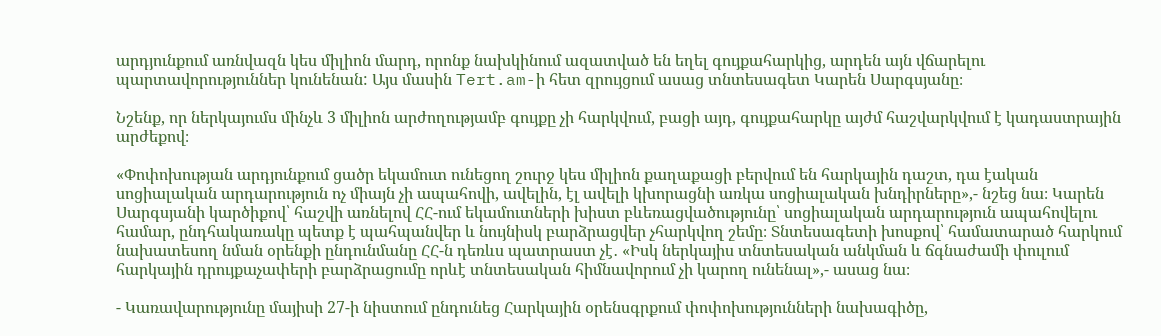արդյունքում առնվազն կես միլիոն մարդ, որոնք նախկինում ազատված են եղել գույքահարկից, արդեն այն վճարելու պարտավորություններ կունենան: Այս մասին Tert.am-ի հետ զրույցում ասաց տնտեսագետ Կարեն Սարգսյանը։

Նշենք, որ ներկայումս մինչև 3 միլիոն արժողությամբ գույքը չի հարկվում, բացի այդ, գույքահարկը այժմ հաշվարկվում է կադաստրային արժեքով։

«Փոփոխության արդյունքում ցածր եկամուտ ունեցող շուրջ կես միլիոն քաղաքացի բերվում են հարկային դաշտ, դա էական սոցիալական արդարություն ոչ միայն չի ապահովի, ավելին, էլ ավելի կխորացնի առկա սոցիալական խնդիրները»,- նշեց նա։ Կարեն Սարգսյանի կարծիքով՝ հաշվի առնելով ՀՀ-ում եկամուտների խիստ բևեռացվածությունը՝ սոցիալական արդարություն ապահովելու համար, ընդհակառակը պետք է պահպանվեր և նույնիսկ բարձրացվեր չհարկվող շեմը։ Տնտեսագետի խոսքով՝ համատարած հարկում նախատեսող նման օրենքի ընդունմանը ՀՀ-ն դեռևս պատրաստ չէ․ «Իսկ ներկայիս տնտեսական անկման և ճգնաժամի փուլում հարկային դրույքաչափերի բարձրացումը որևէ տնտեսական հիմնավորում չի կարող ունենալ»,- ասաց նա։

- Կառավարությունը մայիսի 27-ի նիստում ընդունեց Հարկային օրենսգրքում փոփոխությունների նախագիծը,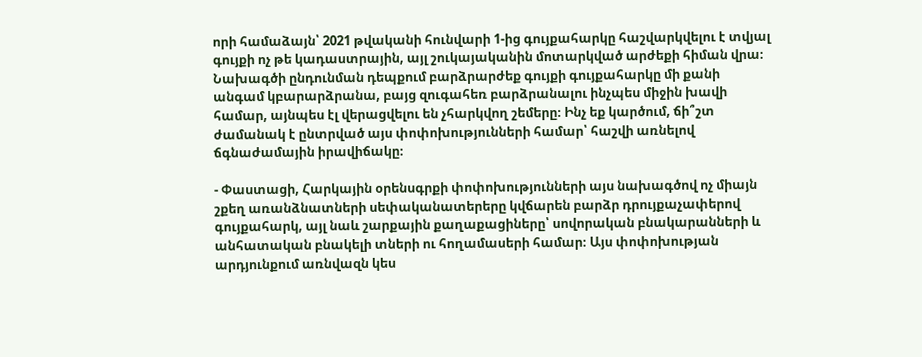որի համաձայն՝ 2021 թվականի հունվարի 1-ից գույքահարկը հաշվարկվելու է տվյալ գույքի ոչ թե կադաստրային, այլ շուկայականին մոտարկված արժեքի հիման վրա։ Նախագծի ընդունման դեպքում բարձրարժեք գույքի գույքահարկը մի քանի անգամ կբարարձրանա, բայց զուգահեռ բարձրանալու ինչպես միջին խավի համար, այնպես էլ վերացվելու են չհարկվող շեմերը։ Ինչ եք կարծում, ճի՞շտ ժամանակ է ընտրված այս փոփոխությունների համար՝ հաշվի առնելով ճգնաժամային իրավիճակը։

- Փաստացի, Հարկային օրենսգրքի փոփոխությունների այս նախագծով ոչ միայն շքեղ առանձնատների սեփականատերերը կվճարեն բարձր դրույքաչափերով գույքահարկ, այլ նաև շարքային քաղաքացիները՝ սովորական բնակարանների և անհատական բնակելի տների ու հողամասերի համար։ Այս փոփոխության արդյունքում առնվազն կես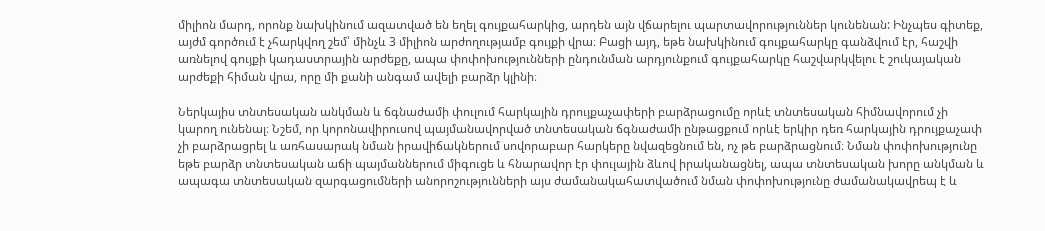միլիոն մարդ, որոնք նախկինում ազատված են եղել գույքահարկից, արդեն այն վճարելու պարտավորություններ կունենան: Ինչպես գիտեք, այժմ գործում է չհարկվող շեմ՝ մինչև 3 միլիոն արժողությամբ գույքի վրա։ Բացի այդ, եթե նախկինում գույքահարկը գանձվում էր, հաշվի առնելով գույքի կադաստրային արժեքը, ապա փոփոխությունների ընդունման արդյունքում գույքահարկը հաշվարկվելու է շուկայական արժեքի հիման վրա, որը մի քանի անգամ ավելի բարձր կլինի։

Ներկայիս տնտեսական անկման և ճգնաժամի փուլում հարկային դրույքաչափերի բարձրացումը որևէ տնտեսական հիմնավորում չի կարող ունենալ։ Նշեմ, որ կորոնավիրուսով պայմանավորված տնտեսական ճգնաժամի ընթացքում որևէ երկիր դեռ հարկային դրույքաչափ չի բարձրացրել և առհասարակ նման իրավիճակներում սովորաբար հարկերը նվազեցնում են, ոչ թե բարձրացնում։ Նման փոփոխությունը եթե բարձր տնտեսական աճի պայմաններում միգուցե և հնարավոր էր փուլային ձևով իրականացնել, ապա տնտեսական խորը անկման և ապագա տնտեսական զարգացումների անորոշությունների այս ժամանակահատվածում նման փոփոխությունը ժամանակավրեպ է և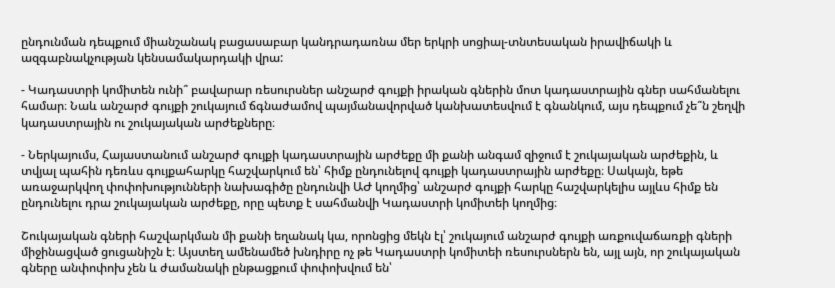ընդունման դեպքում միանշանակ բացասաբար կանդրադառնա մեր երկրի սոցիալ-տնտեսական իրավիճակի և ազգաբնակչության կենսամակարդակի վրա:

- Կադաստրի կոմիտեն ունի՞ բավարար ռեսուրսներ անշարժ գույքի իրական գներին մոտ կադաստրային գներ սահմանելու համար։ Նաև անշարժ գույքի շուկայում ճգնաժամով պայմանավորված կանխատեսվում է գնանկում, այս դեպքում չե՞ն շեղվի կադաստրային ու շուկայական արժեքները։

- Ներկայումս, Հայաստանում անշարժ գույքի կադաստրային արժեքը մի քանի անգամ զիջում է շուկայական արժեքին, և տվյալ պահին դեռևս գույքահարկը հաշվարկում են՝ հիմք ընդունելով գույքի կադաստրային արժեքը։ Սակայն, եթե առաջարկվող փոփոխությունների նախագիծը ընդունվի ԱԺ կողմից՝ անշարժ գույքի հարկը հաշվարկելիս այլևս հիմք են ընդունելու դրա շուկայական արժեքը, որը պետք է սահմանվի Կադաստրի կոմիտեի կողմից։

Շուկայական գների հաշվարկման մի քանի եղանակ կա, որոնցից մեկն էլ՝ շուկայում անշարժ գույքի առքուվաճառքի գների միջինացված ցուցանիշն է։ Այստեղ ամենամեծ խնդիրը ոչ թե Կադաստրի կոմիտեի ռեսուրսներն են, այլ այն, որ շուկայական գները անփոփոխ չեն և ժամանակի ընթացքում փոփոխվում են՝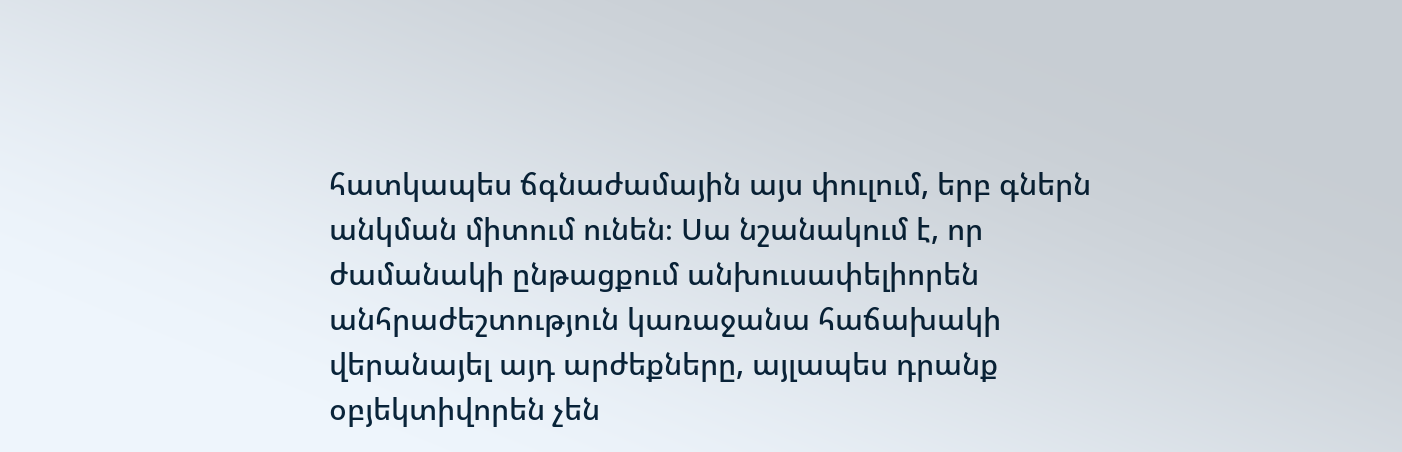հատկապես ճգնաժամային այս փուլում, երբ գներն անկման միտում ունեն։ Սա նշանակում է, որ ժամանակի ընթացքում անխուսափելիորեն անհրաժեշտություն կառաջանա հաճախակի վերանայել այդ արժեքները, այլապես դրանք օբյեկտիվորեն չեն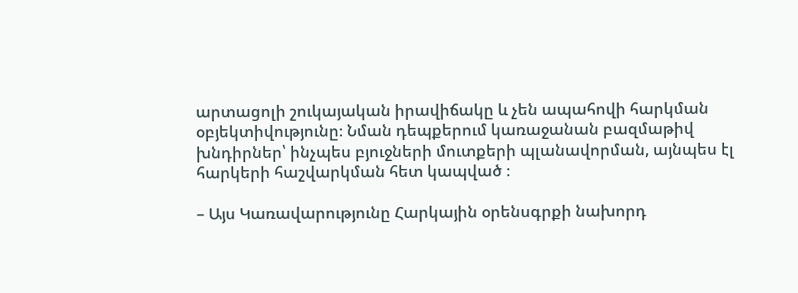արտացոլի շուկայական իրավիճակը և չեն ապահովի հարկման օբյեկտիվությունը։ Նման դեպքերում կառաջանան բազմաթիվ խնդիրներ՝ ինչպես բյուջների մուտքերի պլանավորման, այնպես էլ հարկերի հաշվարկման հետ կապված ։

– Այս Կառավարությունը Հարկային օրենսգրքի նախորդ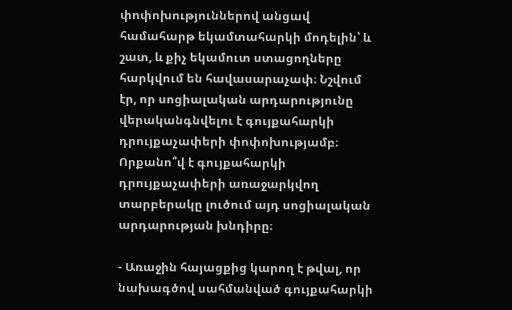փոփոխություններով անցավ համահարթ եկամտահարկի մոդելին՝ և շատ, և քիչ եկամուտ ստացողները հարկվում են հավասարաչափ։ Նշվում էր, որ սոցիալական արդարությունը վերականգնվելու է գույքահարկի դրույքաչափերի փոփոխությամբ։ Որքանո՞վ է գույքահարկի դրույքաչափերի առաջարկվող տարբերակը լուծում այդ սոցիալական արդարության խնդիրը։

- Առաջին հայացքից կարող է թվալ, որ նախագծով սահմանված գույքահարկի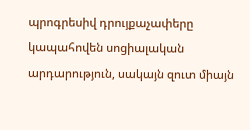պրոգրեսիվ դրույքաչափերը կապահովեն սոցիալական արդարություն, սակայն զուտ միայն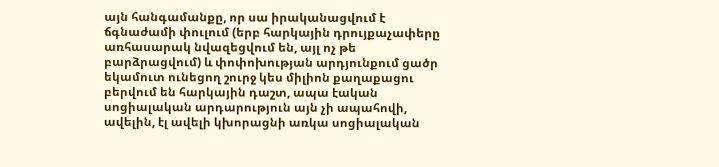այն հանգամանքը, որ սա իրականացվում է ճգնաժամի փուլում (երբ հարկային դրույքաչափերը առհասարակ նվազեցվում են, այլ ոչ թե բարձրացվում) և փոփոխության արդյունքում ցածր եկամուտ ունեցող շուրջ կես միլիոն քաղաքացու բերվում են հարկային դաշտ, ապա էական սոցիալական արդարություն այն չի ապահովի, ավելին, էլ ավելի կխորացնի առկա սոցիալական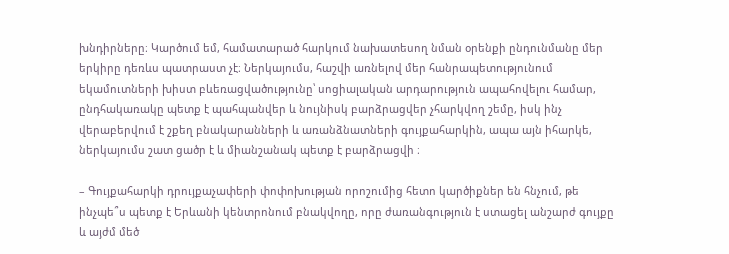խնդիրները։ Կարծում եմ, համատարած հարկում նախատեսող նման օրենքի ընդունմանը մեր երկիրը դեռևս պատրաստ չէ։ Ներկայումս, հաշվի առնելով մեր հանրապետությունում եկամուտների խիստ բևեռացվածությունը՝ սոցիալական արդարություն ապահովելու համար, ընդհակառակը պետք է պահպանվեր և նույնիսկ բարձրացվեր չհարկվող շեմը, իսկ ինչ վերաբերվում է շքեղ բնակարանների և առանձնատների գույքահարկին, ապա այն իհարկե, ներկայումս շատ ցածր է և միանշանակ պետք է բարձրացվի ։

– Գույքահարկի դրույքաչափերի փոփոխության որոշումից հետո կարծիքներ են հնչում, թե ինչպե՞ս պետք է Երևանի կենտրոնում բնակվողը, որը ժառանգություն է ստացել անշարժ գույքը և այժմ մեծ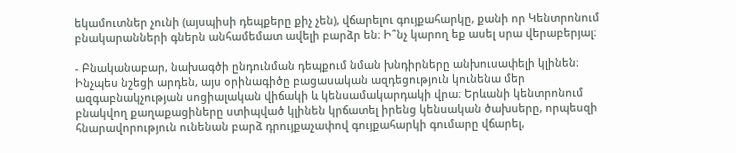եկամուտներ չունի (այսպիսի դեպքերը քիչ չեն), վճարելու գույքահարկը, քանի որ Կենտրոնում բնակարանների գներն անհամեմատ ավելի բարձր են։ Ի՞նչ կարող եք ասել սրա վերաբերյալ։

- Բնականաբար, նախագծի ընդունման դեպքում նման խնդիրները անխուսափելի կլինեն։ Ինչպես նշեցի արդեն, այս օրինագիծը բացասական ազդեցություն կունենա մեր ազգաբնակչության սոցիալական վիճակի և կենսամակարդակի վրա։ Երևանի կենտրոնում բնակվող քաղաքացիները ստիպված կլինեն կրճատել իրենց կենսական ծախսերը, որպեսզի հնարավորություն ունենան բարձ դրույքաչափով գույքահարկի գումարը վճարել,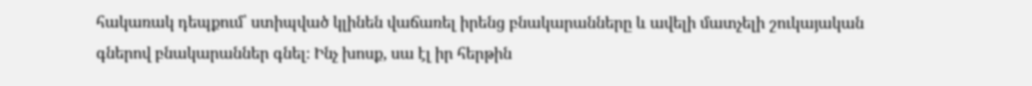հակառակ դեպքում՝ ստիպված կլինեն վաճառել իրենց բնակարանները և ավելի մատչելի շուկայական գներով բնակարաններ գնել։ Ինչ խոսք, սա էլ իր հերթին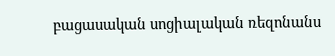բացասական սոցիալական ռեզոնանս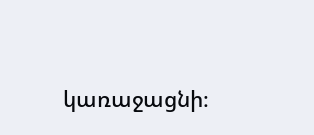կառաջացնի։